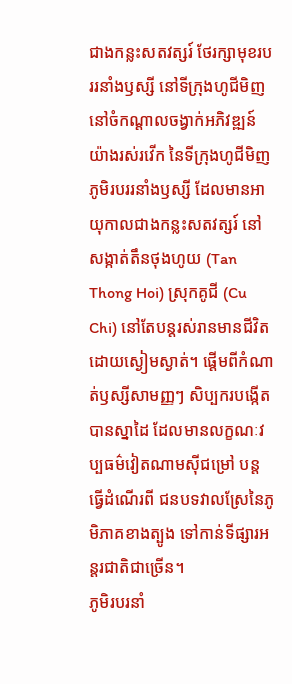ជាងកន្លះសតវត្សរ៍ ថែរក្សាមុខរបររនាំងឫស្សី នៅទីក្រុងហូជីមិញ
នៅចំកណ្តាលចង្វាក់អភិវឌ្ឍន៍យ៉ាងរស់រវើក នៃទីក្រុងហូជីមិញ ភូមិរបររនាំងឫស្សី ដែលមានអាយុកាលជាងកន្លះសតវត្សរ៍ នៅសង្កាត់តឹនថុងហូយ (Tan Thong Hoi) ស្រុកគូជី (Cu Chi) នៅតែបន្តរស់រានមានជីវិតដោយស្ងៀមស្ងាត់។ ផ្តើមពីកំណាត់ឫស្សីសាមញ្ញៗ សិប្បករបង្កើតបានស្នាដៃ ដែលមានលក្ខណៈវប្បធម៌វៀតណាមស៊ីជម្រៅ បន្តធ្វើដំណើរពី ជនបទវាលស្រែនៃភូមិភាគខាងត្បូង ទៅកាន់ទីផ្សារអន្តរជាតិជាច្រើន។
ភូមិរបរនាំ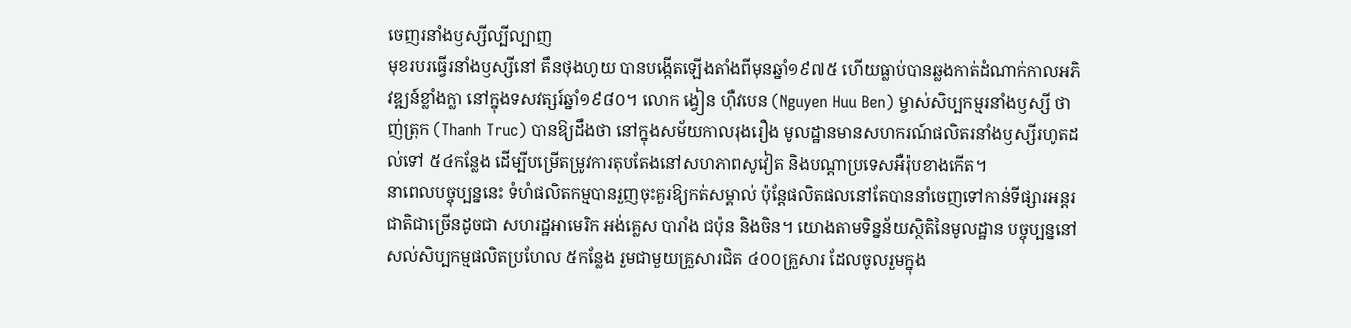ចេញរនាំងឫស្សីល្បីល្បាញ
មុខរបរធ្វើរនាំងឫស្សីនៅ តឹនថុងហូយ បានបង្កើតឡើងតាំងពីមុនឆ្នាំ១៩៧៥ ហើយធ្លាប់បានឆ្លងកាត់ដំណាក់កាលអភិវឌ្ឍន៍ខ្លាំងក្លា នៅក្នុងទសវត្សរ៍ឆ្នាំ១៩៨០។ លោក ង្វៀន ហ៊ឺវបេន (Nguyen Huu Ben) ម្ចាស់សិប្បកម្មរនាំងឫស្សី ថាញ់ត្រុក (Thanh Truc) បានឱ្យដឹងថា នៅក្នុងសម័យកាលរុងរឿង មូលដ្ឋានមានសហករណ៍ផលិតរនាំងឫស្សីរហូតដល់ទៅ ៥៤កន្លែង ដើម្បីបម្រើតម្រូវការតុបតែងនៅសហភាពសូវៀត និងបណ្តាប្រទេសអឺរ៉ុបខាងកើត។
នាពេលបច្ចុប្បន្ននេះ ទំហំផលិតកម្មបានរួញចុះគួរឱ្យកត់សម្គាល់ ប៉ុន្តែផលិតផលនៅតែបាននាំចេញទៅកាន់ទីផ្សារអន្តរជាតិជាច្រើនដូចជា សហរដ្ឋអាមេរិក អង់គ្លេស បារាំង ជប៉ុន និងចិន។ យោងតាមទិន្នន័យស្ថិតិនៃមូលដ្ឋាន បច្ចុប្បន្ននៅសល់សិប្បកម្មផលិតប្រហែល ៥កន្លែង រួមជាមួយគ្រួសារជិត ៤០០គ្រួសារ ដែលចូលរួមក្នុង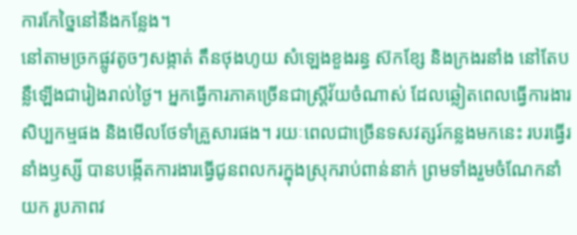ការកែច្នៃនៅនឹងកន្លែង។
នៅតាមច្រកផ្លូវតូចៗសង្កាត់ តឹនថុងហូយ សំឡេងខួងរន្ធ ស៊កខ្សែ និងក្រងរនាំង នៅតែបន្លឺឡើងជារៀងរាល់ថ្ងៃ។ អ្នកធ្វើការភាគច្រើនជាស្ត្រីវ័យចំណាស់ ដែលឆ្លៀតពេលធ្វើការងារសិប្បកម្មផង និងមើលថែទាំគ្រួសារផង។ រយៈពេលជាច្រើនទសវត្សរ៍កន្លងមកនេះ របរធ្វើរនាំងឫស្សី បានបង្កើតការងារធ្វើជូនពលករក្នុងស្រុករាប់ពាន់នាក់ ព្រមទាំងរួមចំណែកនាំយក រូបភាពវ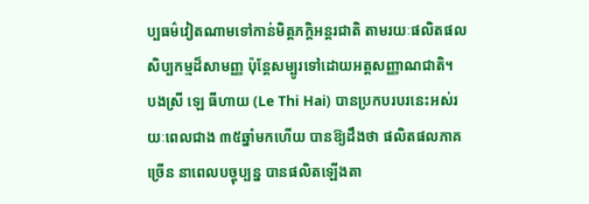ប្បធម៌វៀតណាមទៅកាន់មិត្តភក្តិអន្តរជាតិ តាមរយៈផលិតផលសិប្បកម្មដ៏សាមញ្ញ ប៉ុន្តែសម្បូរទៅដោយអត្តសញ្ញាណជាតិ។
បងស្រី ឡេ ធីហាយ (Le Thi Hai) បានប្រកបរបរនេះអស់រយៈពេលជាង ៣៥ឆ្នាំមកហើយ បានឱ្យដឹងថា ផលិតផលភាគច្រើន នាពេលបច្ចុប្បន្ន បានផលិតឡើងតា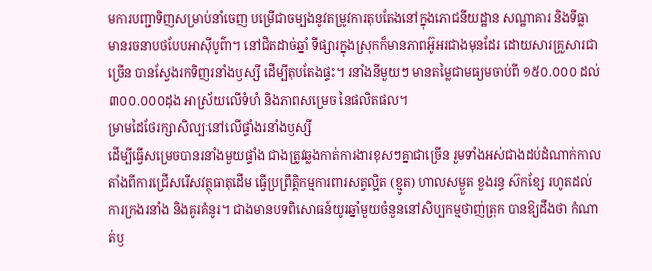មការបញ្ជាទិញសម្រាប់នាំចេញ បម្រើជាចម្បងនូវតម្រូវការតុបតែងនៅក្នុងភោជនីយដ្ឋាន សណ្ឋាគារ និងទីធ្លា មានរចនាបថបែបអាស៊ីបូព៌ា។ នៅជិតដាច់ឆ្នាំ ទីផ្សារក្នុងស្រុកក៏មានភាពអ៊ូអរជាងមុនដែរ ដោយសារគ្រួសារជាច្រើន បានស្វែងរកទិញរនាំងឫស្សី ដើម្បីតុបតែងផ្ទះ។ រនាំងនីមួយៗ មានតម្លៃជាមធ្យមចាប់ពី ១៥០.០០០ ដល់ ៣០០.០០០ដុង អាស្រ័យលើទំហំ និងភាពសម្រេច នៃផលិតផល។
ម្រាមដៃថែរក្សាសិល្បៈនៅលើផ្ទាំងរនាំងឫស្សី
ដើម្បីធ្វើសម្រេចបានរនាំងមួយផ្ទាំង ជាងត្រូវឆ្លងកាត់ការងារខុសៗគ្នាជាច្រើន រួមទាំងអស់ជាងដប់ដំណាក់កាល តាំងពីការជ្រើសរើសវត្ថុធាតុដើម ធ្វើប្រព្រឹត្តិកម្មការពារសត្វល្អិត (ខ្មូត) ហាលសម្ងួត ខួងរន្ធ ស៊កខ្សែ រហូតដល់ការក្រងរនាំង និងគូរគំនូរ។ ជាងមានបទពិសោធន៍យូរឆ្នាំមួយចំនួននៅសិប្បកម្មថាញ់ត្រុក បានឱ្យដឹងថា កំណាត់ឫ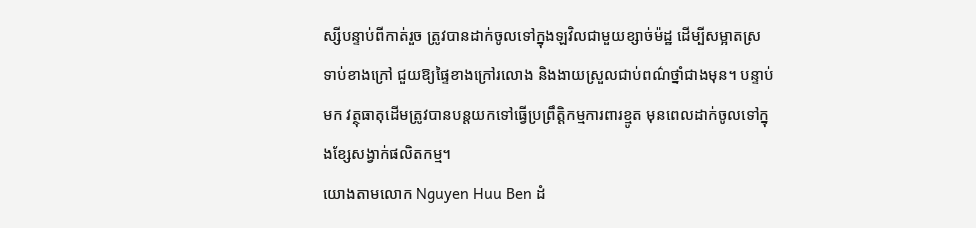ស្សីបន្ទាប់ពីកាត់រួច ត្រូវបានដាក់ចូលទៅក្នុងឡវិលជាមួយខ្សាច់ម៉ដ្ឋ ដើម្បីសម្អាតស្រទាប់ខាងក្រៅ ជួយឱ្យផ្ទៃខាងក្រៅរលោង និងងាយស្រួលជាប់ពណ៌ថ្នាំជាងមុន។ បន្ទាប់មក វត្ថុធាតុដើមត្រូវបានបន្តយកទៅធ្វើប្រព្រឹត្តិកម្មការពារខ្មូត មុនពេលដាក់ចូលទៅក្នុងខ្សែសង្វាក់ផលិតកម្ម។
យោងតាមលោក Nguyen Huu Ben ដំ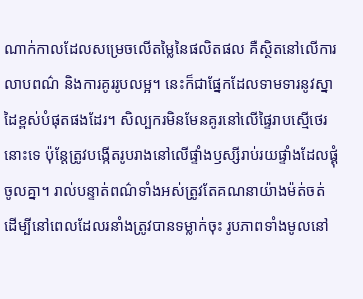ណាក់កាលដែលសម្រេចលើតម្លៃនៃផលិតផល គឺស្ថិតនៅលើការលាបពណ៌ និងការគូររូបលម្អ។ នេះក៏ជាផ្នែកដែលទាមទារនូវស្នាដៃខ្ពស់បំផុតផងដែរ។ សិល្បករមិនមែនគូរនៅលើផ្ទៃរាបស្មើថេរនោះទេ ប៉ុន្តែត្រូវបង្កើតរូបរាងនៅលើផ្ទាំងឫស្សីរាប់រយផ្ទាំងដែលផ្គុំចូលគ្នា។ រាល់បន្ទាត់ពណ៌ទាំងអស់ត្រូវតែគណនាយ៉ាងម៉ត់ចត់ ដើម្បីនៅពេលដែលរនាំងត្រូវបានទម្លាក់ចុះ រូបភាពទាំងមូលនៅ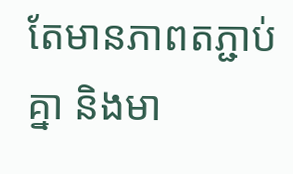តែមានភាពតភ្ជាប់គ្នា និងមា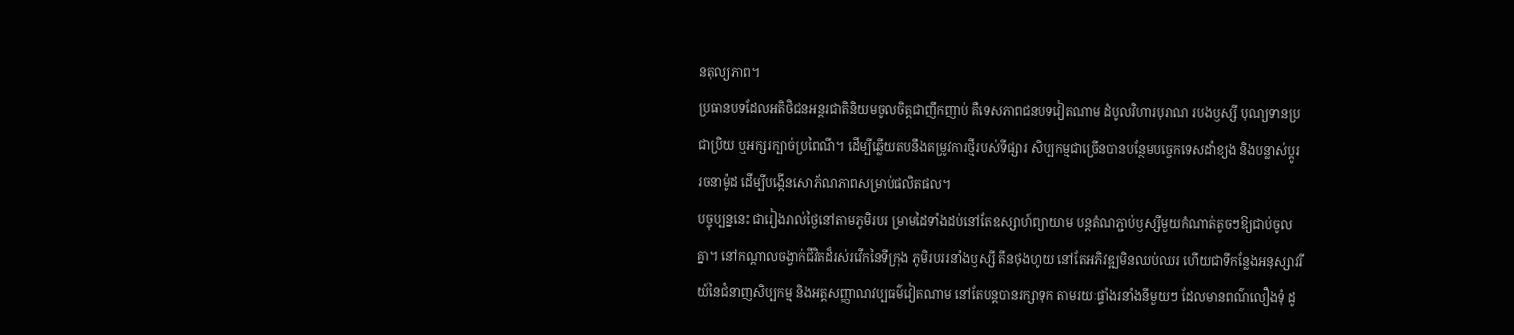នតុល្យភាព។
ប្រធានបទដែលអតិថិជនអន្តរជាតិនិយមចូលចិត្តជាញឹកញាប់ គឺទេសភាពជនបទវៀតណាម ដំបូលវិហារបុរាណ របងឫស្សី បុណ្យទានប្រជាប្រិយ ឬអក្សរក្បាច់ប្រពៃណី។ ដើម្បីឆ្លើយតបនឹងតម្រូវការថ្មីរបស់ទីផ្សារ សិប្បកម្មជាច្រើនបានបន្ថែមបច្ចេកទេសដាំខ្យង និងបន្លាស់ប្ដូររចនាម៉ូដ ដើម្បីបង្កើនសោភ័ណភាពសម្រាប់ផលិតផល។
បច្ចុប្បន្ននេះ ជារៀងរាល់ថ្ងៃនៅតាមភូមិរបរ ម្រាមដៃទាំងដប់នៅតែឧស្សាហ៍ព្យាយាម បន្តតំណភ្ជាប់ឫស្សីមួយកំណាត់តូចៗឱ្យជាប់ចូលគ្នា។ នៅកណ្តាលចង្វាក់ជីវិតដ៏រស់រវើកនៃទីក្រុង ភូមិរបររនាំងឫស្សី តឹនថុងហូយ នៅតែអភិវឌ្ឍមិនឈប់ឈរ ហើយជាទីកន្លែងអនុស្សាវរីយ៍នៃជំនាញសិប្បកម្ម និងអត្តសញ្ញាណវប្បធម៌វៀតណាម នៅតែបន្តបានរក្សាទុក តាមរយៈផ្ទាំងរនាំងនីមួយៗ ដែលមានពណ៌លឿងទុំ ដូ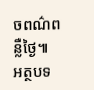ចពណ៌ពន្លឺថ្ងៃ៕
អត្ថបទ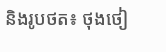និងរូបថត៖ ថុងថៀ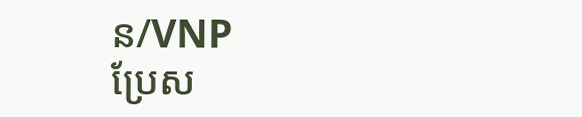ន/VNP
ប្រែស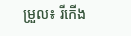ម្រួល៖ រីកើង